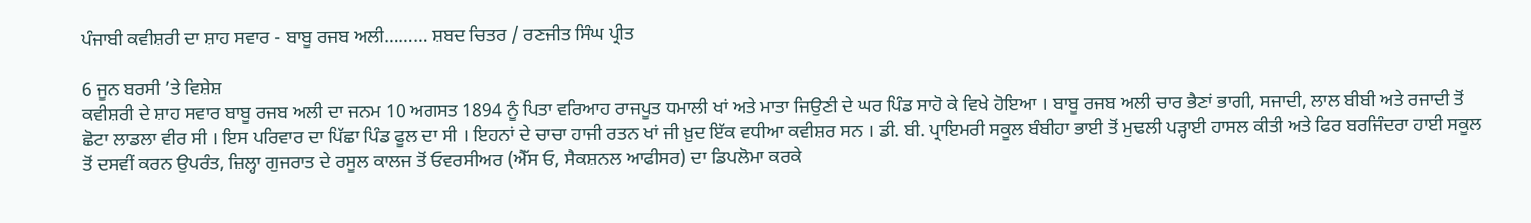ਪੰਜਾਬੀ ਕਵੀਸ਼ਰੀ ਦਾ ਸ਼ਾਹ ਸਵਾਰ - ਬਾਬੂ ਰਜਬ ਅਲੀ……… ਸ਼ਬਦ ਚਿਤਰ / ਰਣਜੀਤ ਸਿੰਘ ਪ੍ਰੀਤ

6 ਜੂਨ ਬਰਸੀ ’ਤੇ ਵਿਸ਼ੇਸ਼
ਕਵੀਸ਼ਰੀ ਦੇ ਸ਼ਾਹ ਸਵਾਰ ਬਾਬੂ ਰਜਬ ਅਲੀ ਦਾ ਜਨਮ 10 ਅਗਸਤ 1894 ਨੂੰ ਪਿਤਾ ਵਰਿਆਹ ਰਾਜਪੂਤ ਧਮਾਲੀ ਖਾਂ ਅਤੇ ਮਾਤਾ ਜਿਉਣੀ ਦੇ ਘਰ ਪਿੰਡ ਸਾਹੋ ਕੇ ਵਿਖੇ ਹੋਇਆ । ਬਾਬੂ ਰਜਬ ਅਲੀ ਚਾਰ ਭੈਣਾਂ ਭਾਗੀ, ਸਜਾਦੀ, ਲਾਲ ਬੀਬੀ ਅਤੇ ਰਜਾਦੀ ਤੋਂ ਛੋਟਾ ਲਾਡਲਾ ਵੀਰ ਸੀ । ਇਸ ਪਰਿਵਾਰ ਦਾ ਪਿੱਛਾ ਪਿੰਡ ਫੂਲ ਦਾ ਸੀ । ਇਹਨਾਂ ਦੇ ਚਾਚਾ ਹਾਜੀ ਰਤਨ ਖਾਂ ਜੀ ਖ਼ੁਦ ਇੱਕ ਵਧੀਆ ਕਵੀਸ਼ਰ ਸਨ । ਡੀ. ਬੀ. ਪ੍ਰਾਇਮਰੀ ਸਕੂਲ ਬੰਬੀਹਾ ਭਾਈ ਤੋਂ ਮੁਢਲੀ ਪੜ੍ਹਾਈ ਹਾਸਲ ਕੀਤੀ ਅਤੇ ਫਿਰ ਬਰਜਿੰਦਰਾ ਹਾਈ ਸਕੂਲ ਤੋਂ ਦਸਵੀਂ ਕਰਨ ਉਪਰੰਤ, ਜ਼ਿਲ੍ਹਾ ਗੁਜਰਾਤ ਦੇ ਰਸੂਲ ਕਾਲਜ ਤੋਂ ਓਵਰਸੀਅਰ (ਐੱਸ ਓ, ਸੈਕਸ਼ਨਲ ਆਫੀਸਰ) ਦਾ ਡਿਪਲੋਮਾ ਕਰਕੇ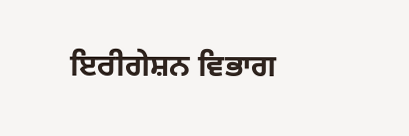ਇਰੀਗੇਸ਼ਨ ਵਿਭਾਗ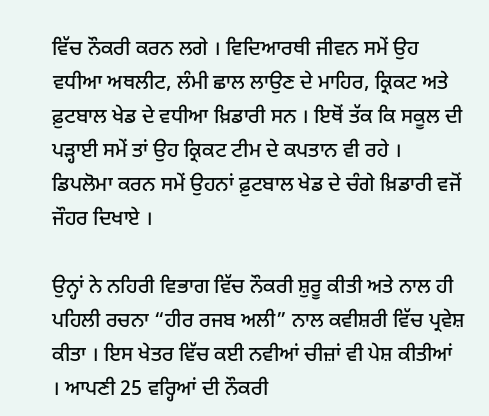ਵਿੱਚ ਨੌਕਰੀ ਕਰਨ ਲਗੇ । ਵਿਦਿਆਰਥੀ ਜੀਵਨ ਸਮੇਂ ਉਹ ਵਧੀਆ ਅਥਲੀਟ, ਲੰਮੀ ਛਾਲ ਲਾਉਣ ਦੇ ਮਾਹਿਰ, ਕ੍ਰਿਕਟ ਅਤੇ ਫ਼ੁਟਬਾਲ ਖੇਡ ਦੇ ਵਧੀਆ ਖ਼ਿਡਾਰੀ ਸਨ । ਇਥੋਂ ਤੱਕ ਕਿ ਸਕੂਲ ਦੀ ਪੜ੍ਹਾਈ ਸਮੇਂ ਤਾਂ ਉਹ ਕ੍ਰਿਕਟ ਟੀਮ ਦੇ ਕਪਤਾਨ ਵੀ ਰਹੇ । ਡਿਪਲੋਮਾ ਕਰਨ ਸਮੇਂ ਉਹਨਾਂ ਫ਼ੁਟਬਾਲ ਖੇਡ ਦੇ ਚੰਗੇ ਖ਼ਿਡਾਰੀ ਵਜੋਂ ਜੌਹਰ ਦਿਖਾਏ ।

ਉਨ੍ਹਾਂ ਨੇ ਨਹਿਰੀ ਵਿਭਾਗ ਵਿੱਚ ਨੌਕਰੀ ਸ਼ੁਰੂ ਕੀਤੀ ਅਤੇ ਨਾਲ ਹੀ ਪਹਿਲੀ ਰਚਨਾ “ਹੀਰ ਰਜਬ ਅਲੀ” ਨਾਲ ਕਵੀਸ਼ਰੀ ਵਿੱਚ ਪ੍ਰਵੇਸ਼ ਕੀਤਾ । ਇਸ ਖੇਤਰ ਵਿੱਚ ਕਈ ਨਵੀਆਂ ਚੀਜ਼ਾਂ ਵੀ ਪੇਸ਼ ਕੀਤੀਆਂ । ਆਪਣੀ 25 ਵਰ੍ਹਿਆਂ ਦੀ ਨੌਕਰੀ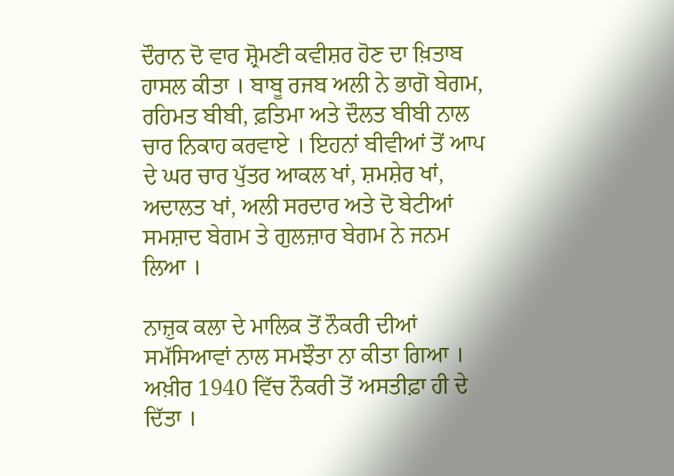ਦੌਰਾਨ ਦੋ ਵਾਰ ਸ਼੍ਰੋਮਣੀ ਕਵੀਸ਼ਰ ਹੋਣ ਦਾ ਖ਼ਿਤਾਬ ਹਾਸਲ ਕੀਤਾ । ਬਾਬੂ ਰਜਬ ਅਲੀ ਨੇ ਭਾਗੋ ਬੇਗਮ, ਰਹਿਮਤ ਬੀਬੀ, ਫ਼ਤਿਮਾ ਅਤੇ ਦੌਲਤ ਬੀਬੀ ਨਾਲ ਚਾਰ ਨਿਕਾਹ ਕਰਵਾਏ । ਇਹਨਾਂ ਬੀਵੀਆਂ ਤੋਂ ਆਪ ਦੇ ਘਰ ਚਾਰ ਪੁੱਤਰ ਆਕਲ ਖਾਂ, ਸ਼ਮਸ਼ੇਰ ਖਾਂ, ਅਦਾਲਤ ਖਾਂ, ਅਲੀ ਸਰਦਾਰ ਅਤੇ ਦੋ ਬੇਟੀਆਂ ਸਮਸ਼ਾਦ ਬੇਗਮ ਤੇ ਗੁਲਜ਼ਾਰ ਬੇਗਮ ਨੇ ਜਨਮ ਲਿਆ ।

ਨਾਜ਼ੁਕ ਕਲਾ ਦੇ ਮਾਲਿਕ ਤੋਂ ਨੌਕਰੀ ਦੀਆਂ ਸਮੱਸਿਆਵਾਂ ਨਾਲ ਸਮਝੌਤਾ ਨਾ ਕੀਤਾ ਗਿਆ । ਅਖ਼ੀਰ 1940 ਵਿੱਚ ਨੌਕਰੀ ਤੋਂ ਅਸਤੀਫ਼ਾ ਹੀ ਦੇ ਦਿੱਤਾ ।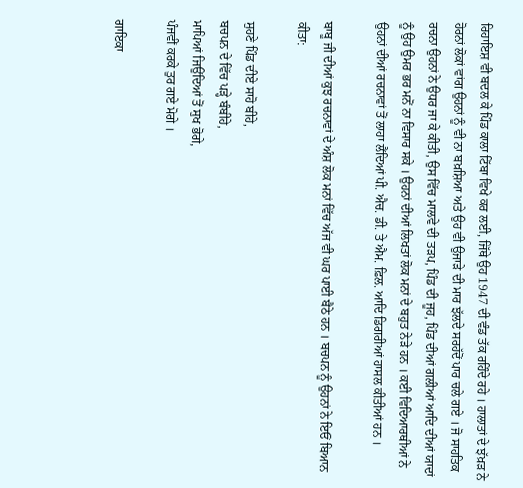ਰਿਹਾਇਸ਼ ਵੀ ਬਦਲ ਕੇ ਪਿੰਡ ਕਾਲਾ ਟਿੱਬਾ ਵਿਖੇ ਕਰ ਲਈ, ਜਿੱਥੇ ਉਹ 1947 ਦੀ ਵੰਡ ਤੱਕ ਰਹਿੰਦੇ ਰਹੇ । ਹਾਲਾਤਾਂ ਦੇ ਝੱਖ਼ੜ ਨੇ ਹੋਰਨਾਂ ਲੋਕਾਂ ਵਾਂਗ ਉਹਨਾਂ ਨੂੰ ਵੀ ਨਾ ਬਖ਼ਸ਼ਿਆ ਅਤੇ ਉਹ ਵੀ ਉਜਾੜੇ ਦੀ ਮਾਰ ਝੱਲਦੇ ਸਰਹੱਦੋਂ ਪਾਰ ਚਲੇ ਗਏ । ਜੋ ਸਾਹਤਿਕ ਰਚਨਾ ਉਹਨਾਂ ਨੇ ਉਧਰ ਜਾ ਕੇ ਕੀਤੀ, ਉਸ ਵਿੱਚ ਮਾਲਵੇ ਦੀ ਤੜਪ, ਪਿੰਡ ਦੀ ਜੂਹ, ਪਿੰਡ ਦੀਆਂ ਗਲੀਆਂ ਆਦਿ ਦੀਆਂ ਯਾਦਾਂ ਨੂੰ ਉਹ ਉਮਰ ਭਰ ਮਨੋਂ ਨਾ ਵਿਸਾਰ ਸਕੇ । ਉਹਨਾਂ ਦੀਆਂ ਲਿਖਤਾਂ ਲੋਕ ਮਨਾਂ ਦੇ ਬਹੁਤ ਨੇੜੇ ਹਨ । ਕਈ ਵਿਦਿਆਰਥੀਆਂ ਨੇ ਉਹਨਾਂ ਦੀਆਂ ਰਚਨਾਵਾਂ ਤੋਂ ਲਾਹਾ ਲੈਂਦਿਆਂ ਪੀ. ਐਚ. ਡੀ. ਤੇ ਐਮ. ਫ਼ਿਲ. ਆਦਿ ਡਿਗਰੀਆਂ ਹਾਸਲ ਕੀਤੀਆਂ ਹਨ ।

ਬਾਬੂ ਜੀ ਦੀਆਂ ਕੁਝ ਰਚਨਾਵਾਂ ਦੇ ਅੰਸ਼ ਲੋਕ ਮਨਾਂ ਵਿੱਚ ਅੱਜ ਵੀ ਘਰ ਪਾਈ ਬੈਠੇ ਹਨ । ਬਚਪਨ ਨੂੰ ਉਹਨਾਂ ਨੇ ਇਓਂ ਬਿਆਨ ਕੀਤਾ:

ਸੁਹਣੇ ਪਿੰਡ ਦੀਏ ਸਾਹੋ ਬੀਹੇ,
ਬਚਪਨ ਦੇ ਵਿੱਚ ਪੜ੍ਹੇ ਬੰਬੀਹੇ,
ਮਾਪਿਆਂ ਜਿਉਂਦਿਆਂ ਤੋਂ ਸੁਖ ਭੋਗੇ,
ਪੰਜਵੀਂ ਕਰਕੇ ਤੁਰ ਗਏ ਮੋਗੇ ।

ਗਾਇਕਾ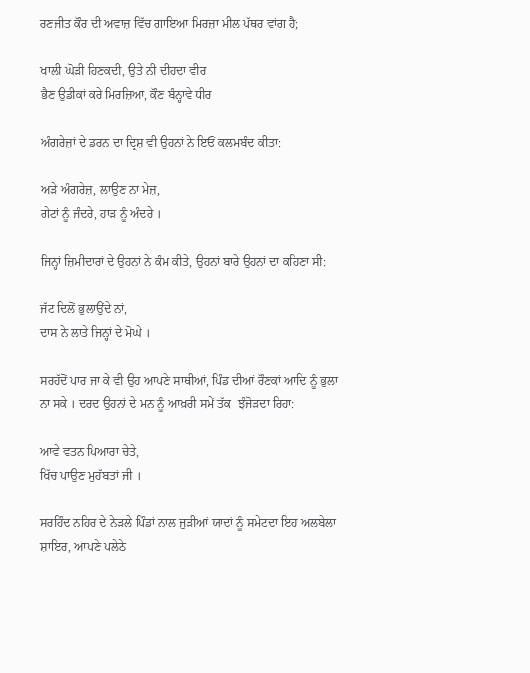ਰਣਜੀਤ ਕੌਰ ਦੀ ਅਵਾਜ਼ ਵਿੱਚ ਗਾਇਆ ਮਿਰਜ਼ਾ ਮੀਲ ਪੱਥਰ ਵਾਂਗ ਹੈ;

ਖਾਲੀ ਘੋੜੀ ਹਿਣਕਦੀ, ਉਤੇ ਨੀ ਦੀਹਦਾ ਵੀਰ
ਭੈਣ ਉਡੀਕਾਂ ਕਰੇ ਮਿਰਜ਼ਿਆ, ਕੌਣ ਬੰਨ੍ਹਾਵੇ ਧੀਰ

ਅੰਗਰੇਜ਼ਾਂ ਦੇ ਡਰਨ ਦਾ ਦ੍ਰਿਸ਼ ਵੀ ਉਹਨਾਂ ਨੇ ਇਓਂ ਕਲਮਬੰਦ ਕੀਤਾ:

ਅੜੇ ਅੰਗਰੇਜ਼, ਲਾਉਣ ਨਾ ਮੇਜ਼,
ਗੇਟਾਂ ਨੂੰ ਜੰਦਰੇ, ਹਾੜ ਨੂੰ ਅੰਦਰੇ ।

ਜਿਨ੍ਹਾਂ ਜ਼ਿਮੀਦਾਰਾਂ ਦੇ ਉਹਨਾਂ ਨੇ ਕੰਮ ਕੀਤੇ, ਉਹਨਾਂ ਬਾਰੇ ਉਹਨਾਂ ਦਾ ਕਹਿਣਾ ਸੀ:

ਜੱਟ ਦਿਲੋਂ ਭੁਲਾਉਂਦੇ ਨਾਂ,
ਦਾਸ ਨੇ ਲਾਤੇ ਜਿਨ੍ਹਾਂ ਦੇ ਮੋਘੇ ।

ਸਰਹੱਦੋਂ ਪਾਰ ਜਾ ਕੇ ਵੀ ਉਹ ਆਪਣੇ ਸਾਥੀਆਂ, ਪਿੰਡ ਦੀਆਂ ਰੌਣਕਾਂ ਆਦਿ ਨੂੰ ਭੁਲਾ ਨਾ ਸਕੇ । ਦਰਦ ਉਹਨਾਂ ਦੇ ਮਨ ਨੂੰ ਆਖ਼ਰੀ ਸਮੇਂ ਤੱਕ  ਝੰਜੋੜਦਾ ਰਿਹਾ:

ਆਵੇ ਵਤਨ ਪਿਆਰਾ ਚੇਤੇ,
ਖਿੱਚ ਪਾਉਣ ਮੁਹੱਬਤਾਂ ਜੀ ।

ਸਰਹਿੰਦ ਨਹਿਰ ਦੇ ਨੇੜਲੇ ਪਿੰਡਾਂ ਨਾਲ ਜੁੜੀਆਂ ਯਾਦਾਂ ਨੂੰ ਸਮੇਟਦਾ ਇਹ ਅਲਬੇਲਾ ਸ਼ਾਇਰ, ਆਪਣੇ ਪਲੇਠੇ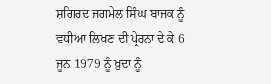ਸ਼ਗਿਰਦ ਜਗਮੇਲ ਸਿੰਘ ਬਾਜਕ ਨੂੰ ਵਧੀਆ ਲਿਖਣ ਦੀ ਪ੍ਰੇਰਨਾ ਦੇ ਕੇ 6 ਜੂਨ 1979 ਨੂੰ ਖ਼ੁਦਾ ਨੂੰ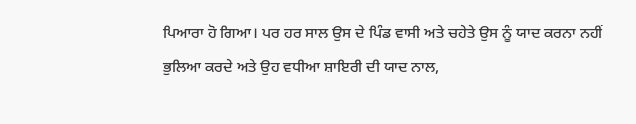ਪਿਆਰਾ ਹੋ ਗਿਆ। ਪਰ ਹਰ ਸਾਲ ਉਸ ਦੇ ਪਿੰਡ ਵਾਸੀ ਅਤੇ ਚਹੇਤੇ ਉਸ ਨੂੰ ਯਾਦ ਕਰਨਾ ਨਹੀਂ ਭੁਲਿਆ ਕਰਦੇ ਅਤੇ ਉਹ ਵਧੀਆ ਸ਼ਾਇਰੀ ਦੀ ਯਾਦ ਨਾਲ,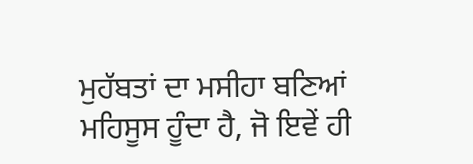ਮੁਹੱਬਤਾਂ ਦਾ ਮਸੀਹਾ ਬਣਿਆਂ ਮਹਿਸੂਸ ਹੂੰਦਾ ਹੈ, ਜੋ ਇਵੇਂ ਹੀ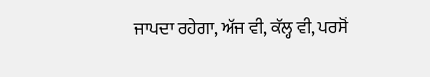ਜਾਪਦਾ ਰਹੇਗਾ, ਅੱਜ ਵੀ, ਕੱਲ੍ਹ ਵੀ, ਪਰਸੋਂ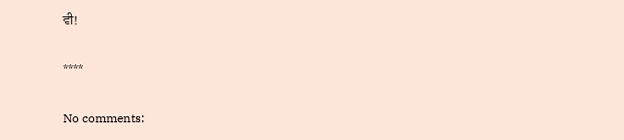ਵੀ!

****

No comments: